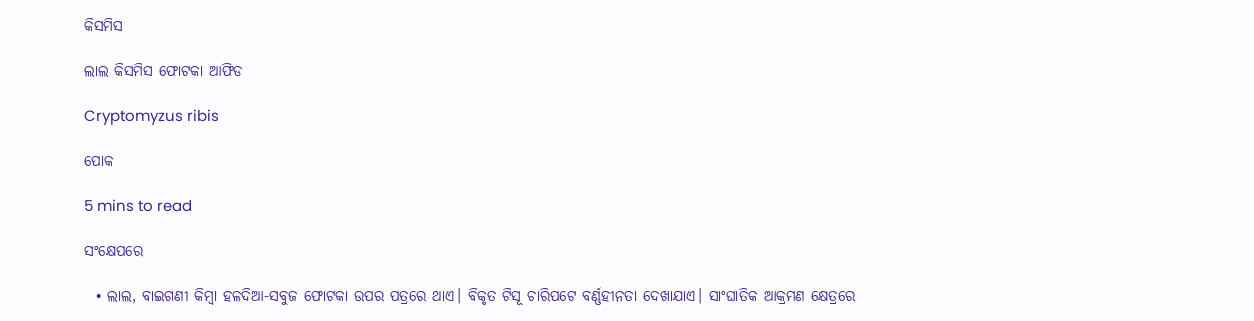କିସମିସ

ଲାଲ କିସମିସ ଫୋଟକା ଆଫିଡ

Cryptomyzus ribis

ପୋକ

5 mins to read

ସଂକ୍ଷେପରେ

  • ଲାଲ, ବାଇଗଣୀ କିମ୍ବା ହଳଦିଆ-ସବୁଜ ଫୋଟକା ଉପର ପତ୍ରରେ ଥାଏ। ବିକୃତ ଟିସୂ ଚାରିପଟେ ବର୍ଣ୍ଣହୀନତା ଦେଖାଯାଏ। ସାଂଘାତିକ ଆକ୍ରମଣ କ୍ଷେତ୍ରରେ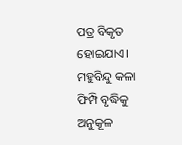ପତ୍ର ବିକୃତ ହୋଇଯାଏ। ମହୁବିନ୍ଦୁ କଳା ଫିମ୍ପି ବୃଦ୍ଧିକୁ ଅନୁକୂଳ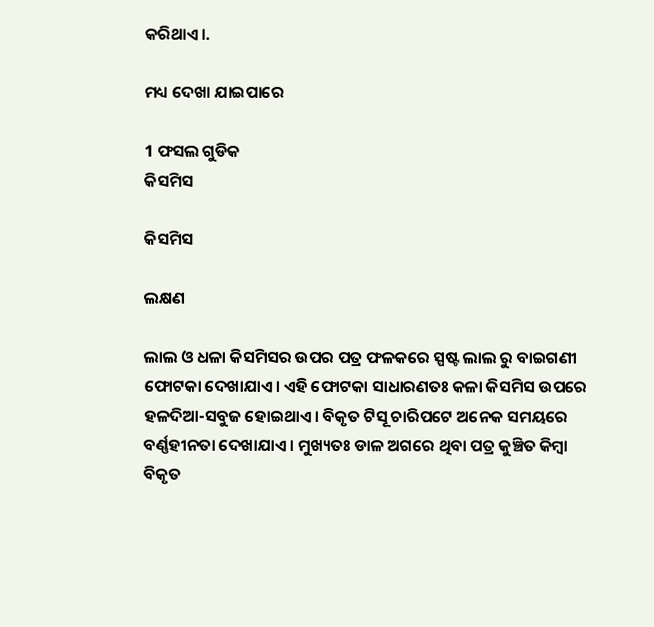କରିଥାଏ।.

ମଧ୍ୟ ଦେଖା ଯାଇପାରେ

1 ଫସଲ ଗୁଡିକ
କିସମିସ

କିସମିସ

ଲକ୍ଷଣ

ଲାଲ ଓ ଧଳା କିସମିସର ଉପର ପତ୍ର ଫଳକରେ ସ୍ପଷ୍ଟ ଲାଲ ରୁ ବାଇଗଣୀ ଫୋଟକା ଦେଖାଯାଏ। ଏହି ଫୋଟକା ସାଧାରଣତଃ କଳା କିସମିସ ଉପରେ ହଳଦିଆ-ସବୁଜ ହୋଇଥାଏ। ବିକୃତ ଟିସୂ ଚାରିପଟେ ଅନେକ ସମୟରେ ବର୍ଣ୍ଣହୀନତା ଦେଖାଯାଏ। ମୁଖ୍ୟତଃ ଡାଳ ଅଗରେ ଥିବା ପତ୍ର କୁଞ୍ଚିତ କିମ୍ବା ବିକୃତ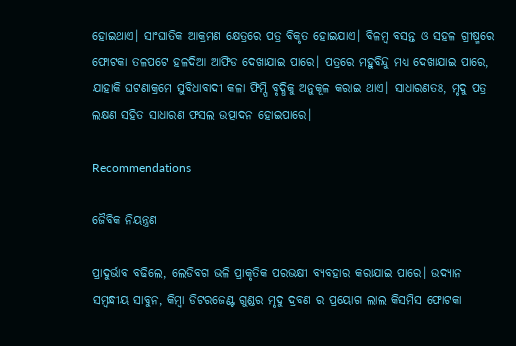ହୋଇଥାଏ। ସାଂଘାତିକ ଆକ୍ରମଣ କ୍ଷେତ୍ରରେ ପତ୍ର ବିକୃତ ହୋଇଯାଏ। ବିଳମ୍ବ ବସନ୍ତ ଓ ସହଳ ଗ୍ରୀଷ୍ମରେ ଫୋଟକା ତଳପଟେ ହଳଦିଆ ଆଫିଡ ଦେଖାଯାଇ ପାରେ। ପତ୍ରରେ ମହୁବିନ୍ଦୁ ମଧ୍ୟ ଦେଖାଯାଇ ପାରେ, ଯାହାକି ଘଟଣାକ୍ରମେ ସୁବିଧାବାଦୀ କଳା ଫିମ୍ପି ବୃଦ୍ଧିକୁ ଅନୁକୂଳ କରାଇ ଥାଏ। ସାଧାରଣତଃ, ମୃଦୁ ପତ୍ର ଲକ୍ଷଣ ସହିତ ସାଧାରଣ ଫସଲ ଉତ୍ପାଦନ ହୋଇପାରେ।

Recommendations

ଜୈବିକ ନିୟନ୍ତ୍ରଣ

ପ୍ରାଦୁର୍ଭାବ ବଢିଲେ, ଲେଡିବଗ ଭଳି ପ୍ରାକୃତିକ ପରଭକ୍ଷୀ ବ୍ୟବହାର କରାଯାଇ ପାରେ। ଉଦ୍ୟାନ ସମ୍ବନ୍ଧୀୟ ସାବୁନ, କିମ୍ବା ଡିଟରଜେଣ୍ଟ ଗୁଣ୍ଡର ମୃଦୁ ଦ୍ରବଣ ର ପ୍ରୟୋଗ ଲାଲ କିସମିସ ଫୋଟକା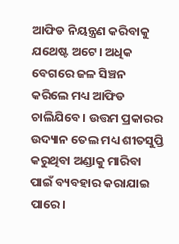ଆଫିଡ ନିୟନ୍ତ୍ରଣ କରିବାକୁ ଯଥେଷ୍ଟ ଅଟେ। ଅଧିକ ବେଗରେ ଜଳ ସିଞ୍ଚନ କରିଲେ ମଧ୍ୟ ଆଫିଡ ଚାଲିଯିବେ। ଉତ୍ତମ ପ୍ରକାରର ଉଦ୍ୟାନ ତେଲ ମଧ୍ୟ ଶୀତସୁପ୍ତି କରୁଥିବା ଅଣ୍ଡାକୁ ମାରିବା ପାଇଁ ବ୍ୟବହାର କରାଯାଇ ପାରେ।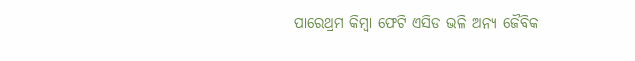ପାରେଥ୍ରମ କିମ୍ବା ଫେଟି ଏସିଡ ଭଳି ଅନ୍ୟ ଜୈବିକ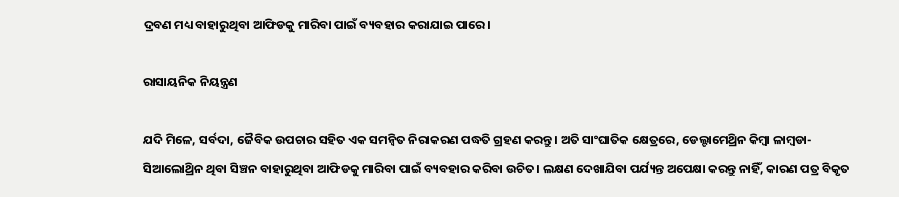ଦ୍ରବଣ ମଧ୍ୟ ବାହାରୁଥିବା ଆଫିଡକୁ ମାରିବା ପାଇଁ ବ୍ୟବହାର କରାଯାଇ ପାରେ।

ରାସାୟନିକ ନିୟନ୍ତ୍ରଣ

ଯଦି ମିଳେ, ସର୍ବଦା, ଜୈବିକ ଉପଚାର ସହିତ ଏକ ସମନ୍ଵିତ ନିରାକରଣ ପଦ୍ଧତି ଗ୍ରହଣ କରନ୍ତୁ। ଅତି ସାଂଘାତିକ କ୍ଷେତ୍ରରେ, ଡେଲ୍ଟାମେଥ୍ରିନ କିମ୍ବା ଳାମ୍ବଡା-ସିଆଲୋଥ୍ରିନ ଥିବା ସିଞ୍ଚନ ବାହାରୁଥିବା ଆଫିଡକୁ ମାରିବା ପାଇଁ ବ୍ୟବହାର କରିବା ଉଚିତ। ଲକ୍ଷଣ ଦେଖାଯିବା ପର୍ଯ୍ୟନ୍ତ ଅପେକ୍ଷା କରନ୍ତୁ ନାହିଁ, କାରଣ ପତ୍ର ବିକୃତ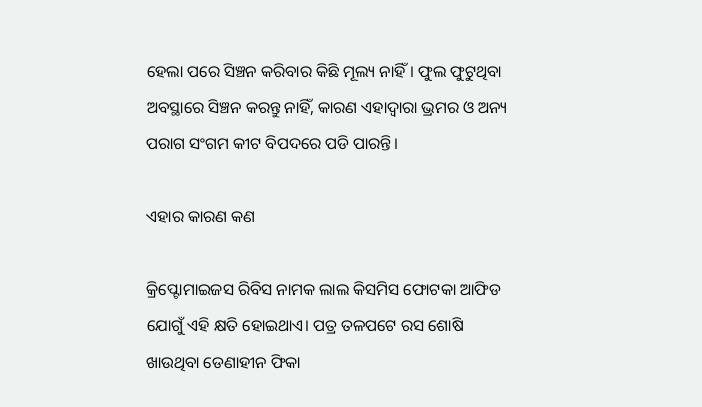ହେଲା ପରେ ସିଞ୍ଚନ କରିବାର କିଛି ମୂଲ୍ୟ ନାହିଁ। ଫୁଲ ଫୁଟୁଥିବା ଅବସ୍ଥାରେ ସିଞ୍ଚନ କରନ୍ତୁ ନାହିଁ, କାରଣ ଏହାଦ୍ଵାରା ଭ୍ରମର ଓ ଅନ୍ୟ ପରାଗ ସଂଗମ କୀଟ ବିପଦରେ ପଡି ପାରନ୍ତି।

ଏହାର କାରଣ କଣ

କ୍ରିପ୍ଟୋମାଇଜସ ରିବିସ ନାମକ ଲାଲ କିସମିସ ଫୋଟକା ଆଫିଡ ଯୋଗୁଁ ଏହି କ୍ଷତି ହୋଇଥାଏ। ପତ୍ର ତଳପଟେ ରସ ଶୋଷି ଖାଉଥିବା ଡେଣାହୀନ ଫିକା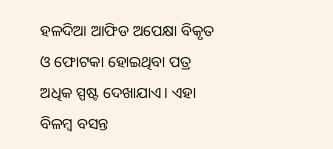ହଳଦିଆ ଆଫିଡ ଅପେକ୍ଷା ବିକୃତ ଓ ଫୋଟକା ହୋଇଥିବା ପତ୍ର ଅଧିକ ସ୍ପଷ୍ଟ ଦେଖାଯାଏ। ଏହା ବିଳମ୍ବ ବସନ୍ତ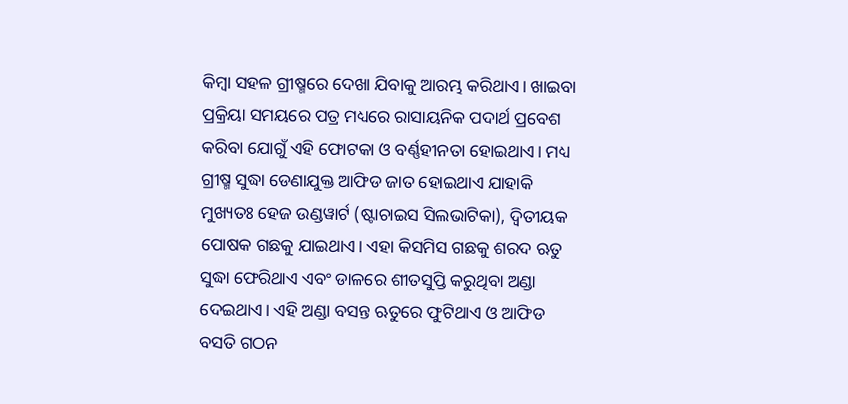କିମ୍ବା ସହଳ ଗ୍ରୀଷ୍ମରେ ଦେଖା ଯିବାକୁ ଆରମ୍ଭ କରିଥାଏ। ଖାଇବା ପ୍ରକ୍ରିୟା ସମୟରେ ପତ୍ର ମଧ୍ୟରେ ରାସାୟନିକ ପଦାର୍ଥ ପ୍ରବେଶ କରିବା ଯୋଗୁଁ ଏହି ଫୋଟକା ଓ ବର୍ଣ୍ଣହୀନତା ହୋଇଥାଏ। ମଧ୍ୟ ଗ୍ରୀଷ୍ମ ସୁଦ୍ଧା ଡେଣାଯୁକ୍ତ ଆଫିଡ ଜାତ ହୋଇଥାଏ ଯାହାକି ମୁଖ୍ୟତଃ ହେଜ ଉଣ୍ଡୱାର୍ଟ (ଷ୍ଟାଚାଇସ ସିଲଭାଟିକା), ଦ୍ଵିତୀୟକ ପୋଷକ ଗଛକୁ ଯାଇଥାଏ। ଏହା କିସମିସ ଗଛକୁ ଶରଦ ଋତୁ ସୁଦ୍ଧା ଫେରିଥାଏ ଏବଂ ଡାଳରେ ଶୀତସୁପ୍ତି କରୁଥିବା ଅଣ୍ଡା ଦେଇଥାଏ। ଏହି ଅଣ୍ଡା ବସନ୍ତ ଋତୁରେ ଫୁଟିଥାଏ ଓ ଆଫିଡ ବସତି ଗଠନ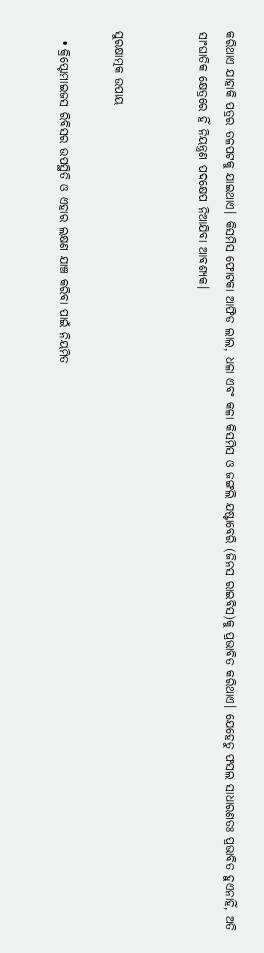କରିଥାଏ ଯାହାକି ପତ୍ରର ତଳପଟକୁ ଯାଇଥାଏ। କିସମିସ ଫୋଟକା ଆଫିଡ ଲାଲ, ଧଳା ଏବଂ କଳା କିସମିସ ଓ ଜଙ୍ଗଲି ଯଷ୍ଟାବେରି (ଜିନସ ରାଇବିସ)କୁ ପ୍ରଭାବିତ କରିଥାଏ। ଯେହେତୁ ଫସଲ ସାଧାରଣତଃ ପ୍ରଭାବିତ ହୁଏନାହିଁ, ଅତି ସାଂଘାତିକ କ୍ଷେତ୍ରରେ ହିଁ ନିୟନ୍ତ୍ରଣ ପଦକ୍ଷେପ ନିଆଯିବା ଆବଶ୍ୟକ।


ସୁରକ୍ଷାତ୍ମକ ଉପାୟ

  • କ୍ରିପ୍ଟୋମାଇଜସ ରିବିସର ଉପସ୍ଥିତି ଓ ଏହାର ଲକ୍ଷଣ ଯାଞ୍ଚ କରିବା ପାଇଁ ନିୟମିତ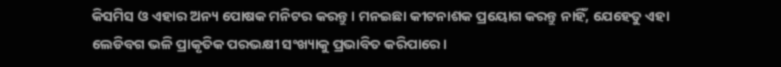କିସମିସ ଓ ଏହାର ଅନ୍ୟ ପୋଷକ ମନିଟର କରନ୍ତୁ। ମନଇଛା କୀଟନାଶକ ପ୍ରୟୋଗ କରନ୍ତୁ ନାହିଁ, ଯେହେତୁ ଏହା ଲେଡିବଗ ଭଳି ପ୍ରାକୃତିକ ପରଭକ୍ଷୀ ସଂଖ୍ୟାକୁ ପ୍ରଭାବିତ କରିପାରେ।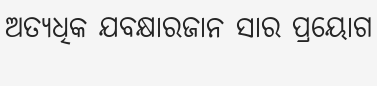ଅତ୍ୟଧିକ ଯବକ୍ଷାରଜାନ ସାର ପ୍ରୟୋଗ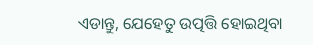ଏଡାନ୍ତୁ, ଯେହେତୁ ଉତ୍ପତ୍ତି ହୋଇଥିବା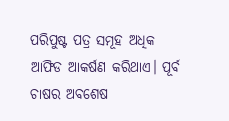ପରିପୁଷ୍ଟ ପତ୍ର ସମୂହ ଅଧିକ ଆଫିଡ ଆକର୍ଷଣ କରିଥାଏ। ପୂର୍ବ ଚାଷର ଅବଶେଷ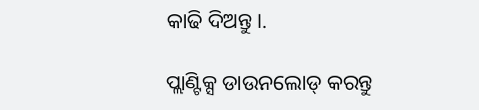କାଢି ଦିଅନ୍ତୁ।.

ପ୍ଲାଣ୍ଟିକ୍ସ ଡାଉନଲୋଡ୍ କରନ୍ତୁ